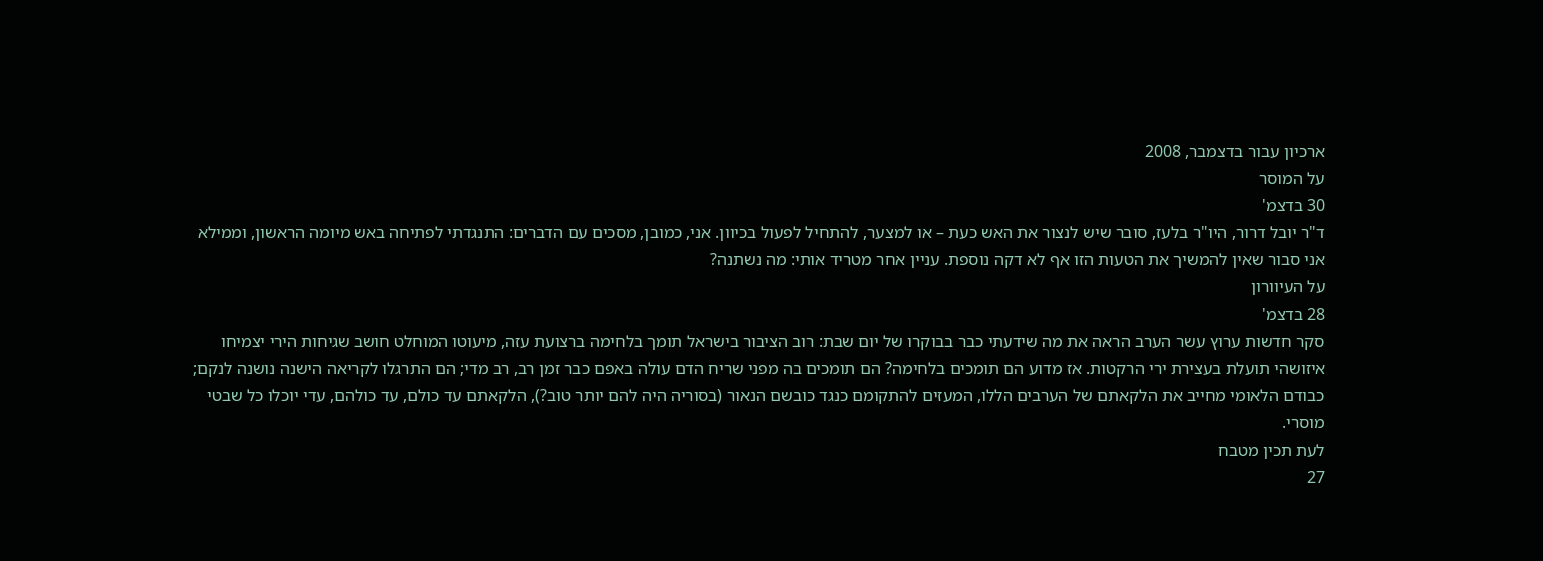ארכיון עבור בדצמבר, 2008
על המוסר
30 בדצמ'
ד"ר יובל דרור, היו"ר בלעז, סובר שיש לנצור את האש כעת – או למצער, להתחיל לפעול בכיוון. אני, כמובן, מסכים עם הדברים: התנגדתי לפתיחה באש מיומה הראשון, וממילא אני סבור שאין להמשיך את הטעות הזו אף לא דקה נוספת. עניין אחר מטריד אותי: מה נשתנה?
על העיוורון
28 בדצמ'
סקר חדשות ערוץ עשר הערב הראה את מה שידעתי כבר בבוקרו של יום שבת: רוב הציבור בישראל תומך בלחימה ברצועת עזה, מיעוטו המוחלט חושב שגיחות הירי יצמיחו איזושהי תועלת בעצירת ירי הרקטות. אז מדוע הם תומכים בלחימה? הם תומכים בה מפני שריח הדם עולה באפם כבר זמן רב, רב מדי; הם התרגלו לקריאה הישנה נושנה לנקם; כבודם הלאומי מחייב את הלקאתם של הערבים הללו, המעזים להתקומם כנגד כובשם הנאור (בסוריה היה להם יותר טוב?), הלקאתם עד כולם, עד כולהם, עדי יוכלו כל שבטי מוסרי.
לעת תכין מטבח
27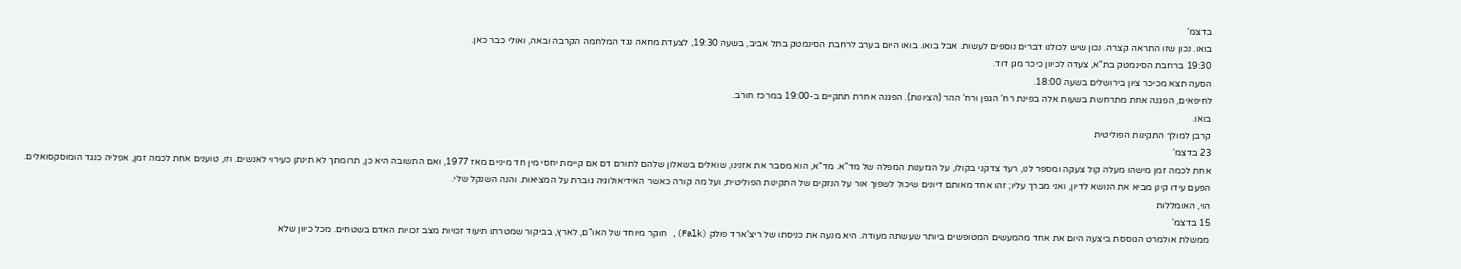בדצמ'
בואו. נכון שזו התראה קצרה. נכון שיש לכולנו דברים נוספים לעשות. אבל בואו. בואו היום בערב לרחבת הסינמטק בתל אביב, בשעה 19:30, לצעדת מחאה נגד המלחמה הקרבה ובאה, ואולי כבר כאן.
19:30 ברחבת הסינמטק בת"א, צעדה לכיוון כיכר מגן דוד.
הסעה תצא מכיכר ציון בירושלים בשעה 18:00.
לחיפאים, הפגנה אחת מתרחשת בשעות אלה בפינת רח’ הגפן ורח’ ההר (הציונות). הפגנה אחרת תתקיים ב-19:00 במרכז חורב.
בואו.
קרבן למולך התקינות הפוליטית
23 בדצמ'
אחת לכמה זמן מישהו מעלה קול צעקה ומספר לנו, רעד צדקני בקולו, על הגזענות המפלה של מד"א. מד"א, הוא מסבר את אזנינו, שואלים בשאלון שלהם לתורם דם אם קיימת יחסי מין חד מיניים מאז 1977, ואם התשובה היא כן, תרומתך לא תינתן כעירוי לאנשים. וזו, טוענים אחת לכמה זמן, אפליה כנגד הומוסקסואלים.
הפעם עידו קינן מביא את הנושא לדיון, ואני מברך עליו; זהו אחד מאותם דיונים שיכול לשפוך אור על הנזקים של התקינות הפוליטית, ועל מה קורה כאשר האידיאולוגיה גוברת על המציאות. והנה השנקל שלי.
הוי, האומללות
15 בדצמ'
ממשלת אולמרט הגוססת ביצעה היום את אחד מהמעשים המטופשים ביותר שעשתה מעודה. היא מנעה את כניסתו של ריצ’ארד פולק (Falk), חוקר מיוחד של האו"ם, לארץ, בביקור שמטרתו תיעוד זכויות מצב זכויות האדם בשטחים. מכל כיוון שלא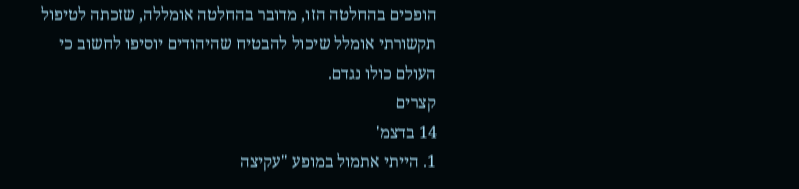הופכים בהחלטה הזו, מדובר בהחלטה אומללה, שזכתה לטיפול תקשורתי אומלל שיכול להבטיח שהיהודים יוסיפו לחשוב כי העולם כולו נגדם.
קצרים
14 בדצמ'
1. הייתי אתמול במופע "עקיצה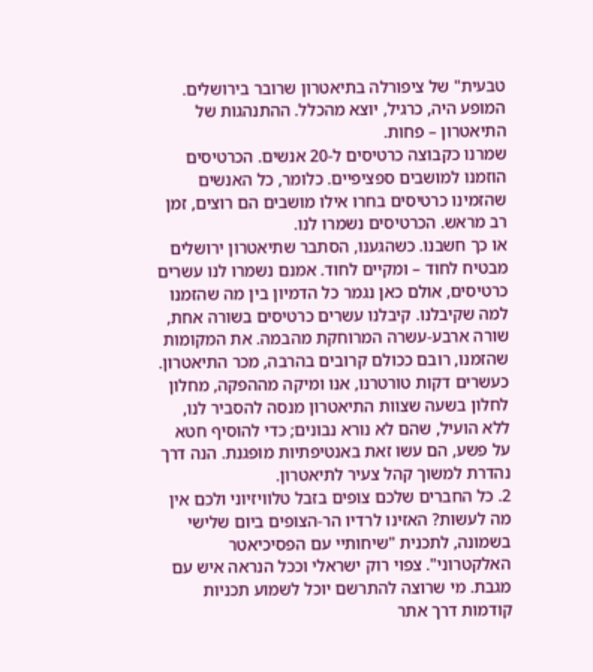טבעית" של ציפורלה בתיאטרון שרובר בירושלים. המופע היה, כרגיל, יוצא מהכלל. ההתנהגות של התיאטרון – פחות.
שמרנו כקבוצה כרטיסים ל-20 אנשים. הכרטיסים הוזמנו למושבים ספציפיים. כלומר, כל האנשים שהזמינו כרטיסים בחרו אילו מושבים הם רוצים, זמן רב מראש. הכרטיסים נשמרו לנו.
או כך חשבנו. כשהגענו, הסתבר שתיאטרון ירושלים מבטיח לחוד – ומקיים לחוד. אמנם נשמרו לנו עשרים כרטיסים, אולם כאן נגמר כל הדמיון בין מה שהזמנו למה שקיבלנו. קיבלנו עשרים כרטיסים בשורה אחת, שורה ארבע-עשרה המרוחקת מהבמה. את המקומות שהזמנו, רובם ככולם קרובים בהרבה, מכר התיאטרון. כעשרים דקות טורטרנו, אנו ומיקה מההפקה, מחלון לחלון בשעה שצוות התיאטרון מנסה להסביר לנו, ללא הועיל, שהם לא נורא נבונים; כדי להוסיף חטא על פשע, הם עשו זאת באנטיפתיות מופגנת. הנה דרך נהדרת למשוך קהל צעיר לתיאטרון.
2. כל החברים שלכם צופים בזבל טלוויזיוני ולכם אין מה לעשות? האזינו לרדיו הר-הצופים ביום שלישי בשמונה, לתכנית "שיחותיי עם הפסיכיאטר האלקטרוני". צפוי רוק ישראלי וככל הנראה איש עם מגבת. מי שרוצה להתרשם יוכל לשמוע תכניות קודמות דרך אתר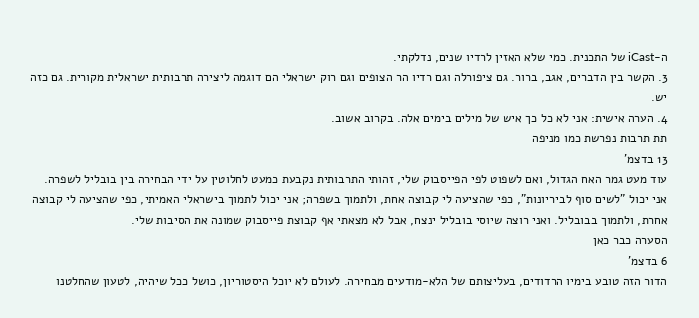ה-iCast של התכנית. כמי שלא האזין לרדיו שנים, נדלקתי.
3. הקשר בין הדברים, אגב, ברור. גם ציפורלה וגם רדיו הר הצופים וגם רוק ישראלי הם דוגמה ליצירה תרבותית ישראלית מקורית. גם כזה יש.
4. הערה אישית: אני לא כל כך איש של מילים בימים אלה. בקרוב אשוב.
תת תרבות נפרשת כמו מניפה
13 בדצמ'
עוד מעט גמר האח הגדול, ואם לשפוט לפי הפייסבוק שלי, זהותי התרבותית נקבעת כמעט לחלוטין על ידי הבחירה בין בובליל לשפרה. אני יכול "לשים סוף לביריונות", כפי שהציעה לי קבוצה אחת, ולתמוך בשפרה; אני יכול לתמוך בישראלי האמיתי, כפי שהציעה לי קבוצה אחרת, ולתמוך בבובליל. ואני רוצה שיוסי בובליל ינצח, אבל לא מצאתי אף קבוצת פייסבוק שמונה את הסיבות שלי.
הסערה כבר כאן
6 בדצמ'
הדור הזה טובע בימיו הרדודים, בעליצותם של הלא-מודעים מבחירה. לעולם לא יוכל היסטוריון, כושל ככל שיהיה, לטעון שהחלטנו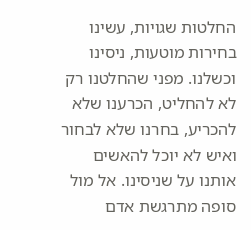החלטות שגויות, עשינו בחירות מוטעות, ניסינו וכשלנו. מפני שהחלטנו רק לא להחליט, הכרענו שלא להכריע, בחרנו שלא לבחור ואיש לא יוכל להאשים אותנו על שניסינו. אל מול סופה מתרגשת אדם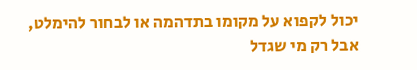יכול לקפוא על מקומו בתדהמה או לבחור להימלט, אבל רק מי שגדל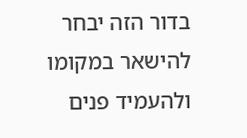בדור הזה יבחר להישאר במקומו ולהעמיד פנים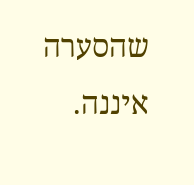שהסערה איננה.